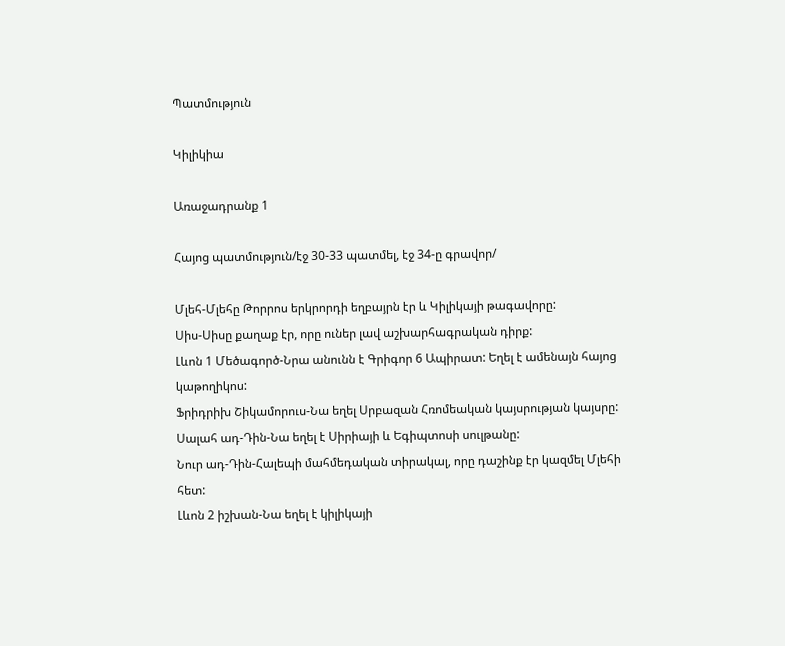Պատմություն

Կիլիկիա

Առաջադրանք 1

Հայոց պատմություն/էջ 30-33 պատմել, էջ 34-ը գրավոր/

Մլեհ-Մլեհը Թորրոս երկրորդի եղբայրն էր և Կիլիկայի թագավորը:
Սիս-Սիսը քաղաք էր, որը ուներ լավ աշխարհագրական դիրք:
Լևոն 1 Մեծագործ-Նրա անունն է Գրիգոր 6 Ապիրատ: Եղել է ամենայն հայոց կաթողիկոս:
Ֆրիդրիխ Շիկամորուս-Նա եղել Սրբազան Հռոմեական կայսրության կայսրը:
Սալահ ադ-Դին-Նա եղել է Սիրիայի և Եգիպտոսի սուլթանը:
Նուր ադ-Դին-Հալեպի մահմեդական տիրակալ, որը դաշինք էր կազմել Մլեհի հետ:
Լևոն 2 իշխան-Նա եղել է կիլիկայի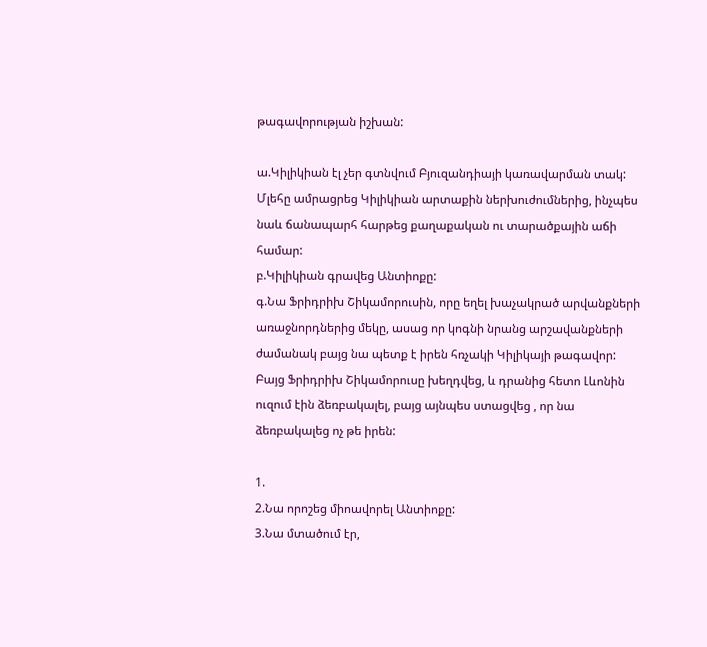թագավորության իշխան:

ա.Կիլիկիան էլ չեր գտնվում Բյուզանդիայի կառավարման տակ: Մլեհը ամրացրեց Կիլիկիան արտաքին ներխուժումներից, ինչպես նաև ճանապարհ հարթեց քաղաքական ու տարածքային աճի համար:
բ.Կիլիկիան գրավեց Անտիոքը:
գ.Նա Ֆրիդրիխ Շիկամորուսին, որը եղել խաչակրած արվանքների առաջնորդներից մեկը, ասաց որ կոգնի նրանց արշավանքների ժամանակ բայց նա պետք է իրեն հռչակի Կիլիկայի թագավոր: Բայց Ֆրիդրիխ Շիկամորուսը խեղդվեց, և դրանից հետո Լևոնին ուզում էին ձեռբակալել, բայց այնպես ստացվեց , որ նա ձեռբակալեց ոչ թե իրեն:

1.
2.Նա որոշեց միոավորել Անտիոքը:
3.Նա մտածում էր,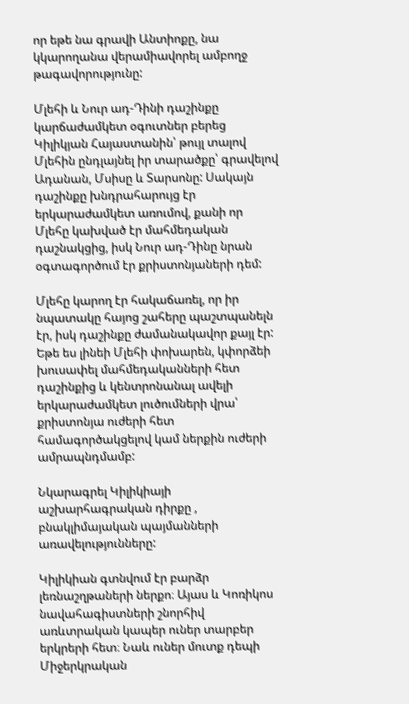որ եթե նա գրավի Անտիոքը, նա կկարողանա վերամիավորել ամբողջ թագավորությունը:

Մլեհի և Նուր ադ-Դինի դաշինքը կարճաժամկետ օգուտներ բերեց Կիլիկյան Հայաստանին՝ թույլ տալով Մլեհին ընդլայնել իր տարածքը՝ գրավելով Ադանան, Մսիսը և Տարսոնը: Սակայն դաշինքը խնդրահարույց էր երկարաժամկետ առումով, քանի որ Մլեհը կախված էր մահմեդական դաշնակցից, իսկ Նուր ադ-Դինը նրան օգտագործում էր քրիստոնյաների դեմ:

Մլեհը կարող էր հակաճառել, որ իր նպատակը հայոց շահերը պաշտպանելն էր, իսկ դաշինքը ժամանակավոր քայլ էր: Եթե ես լինեի Մլեհի փոխարեն, կփորձեի խուսափել մահմեդականների հետ դաշինքից և կենտրոնանալ ավելի երկարաժամկետ լուծումների վրա՝ քրիստոնյա ուժերի հետ համագործակցելով կամ ներքին ուժերի ամրապնդմամբ:

Նկարագրել Կիլիկիայի աշխարհագրական դիրքը , բնակլիմայական պայմանների առավելությունները:

Կիլիկիան գտնվում էր բարձր լեռնաշղթաների ներքո։ Այաս և Կոռիկոս նավահագիստների շնորհիվ առևտրական կապեր ուներ տարբեր երկրերի հետ։ Նաև ուներ մուտք դեպի Միջերկրական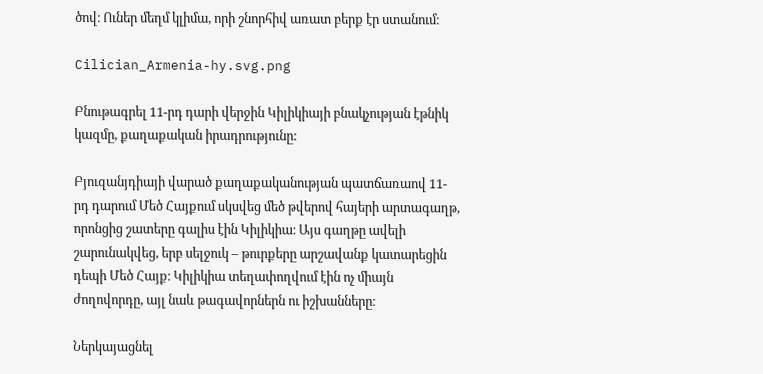ծով։ Ուներ մեղմ կլիմա, որի շնորհիվ առատ բերք էր ստանում։

Cilician_Armenia-hy.svg.png

Բնութագրել 11-րդ դարի վերջին Կիլիկիայի բնակչության էթնիկ կազմը, քաղաքական իրադրությունը:

Բյուզանյդիայի վարած քաղաքականության պատճառաով 11-րդ դարում Մեծ Հայքում սկսվեց մեծ թվերով հայերի արտագաղթ, որոնցից շատերը գալիս էին Կիլիկիա։ Այս գաղթը ավելի շարունակվեց, երբ սելջուկ – թուրքերը արշավանք կատարեցին դեպի Մեծ Հայք։ Կիլիկիա տեղափողվում էին ոչ միայն ժողովորդը, այլ նաև թագավորներն ու իշխանները։

Ներկայացնել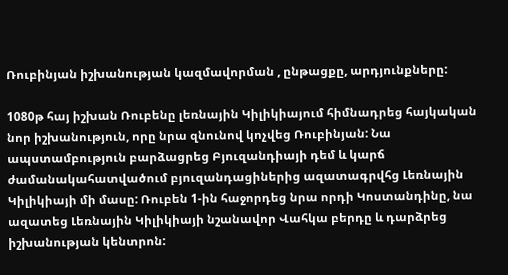Ռուբինյան իշխանության կազմավորման , ընթացքը, արդյունքները:

1080թ հայ իշխան Ռուբենը լեռնային Կիլիկիայում հիմնադրեց հայկական նոր իշխանություն, որը նրա զնունով կոչվեց Ռուբինյան: Նա ապստամբություն բարձացրեց Բյուզանդիայի դեմ և կարճ ժամանակահատվածում բյուզանդացիներից ազատագրվհց Լեռնային Կիլիկիայի մի մասը: Ռուբեն 1-ին հաջորդեց նրա որդի Կոստանդինը, նա ազատեց Լեռնային Կիլիկիայի նշանավոր Վահկա բերդը և դարձրեց իշխանության կենտրոն: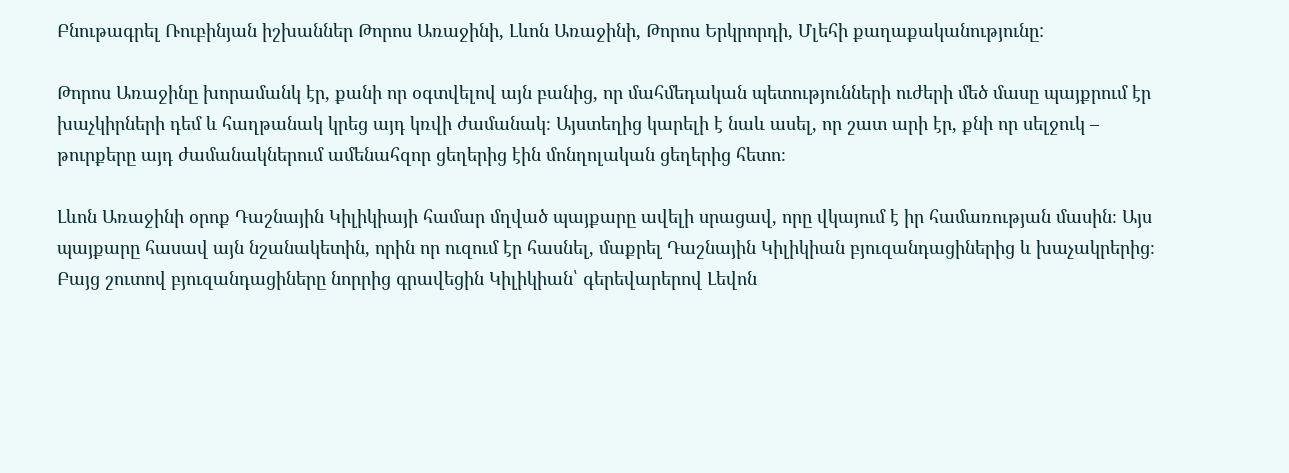Բնութագրել Ռուբինյան իշխաններ Թորոս Առաջինի, Լևոն Առաջինի, Թորոս Երկրորդի, Մլեհի քաղաքականությունը:

Թորոս Առաջինը խորամանկ էր, քանի որ օգտվելով այն բանից, որ մահմեդական պետությունների ուժերի մեծ մասը պայքրում էր խաչկիրների դեմ և հաղթանակ կրեց այդ կռվի ժամանակ։ Այստեղից կարելի է նաև ասել, որ շատ արի էր, քնի որ սելջուկ – թուրքերը այդ ժամանակներում ամենահզոր ցեղերից էին մոնղոլական ցեղերից հետո։

Լևոն Առաջինի օրոք Դաշնային Կիլիկիայի համար մղված պայքարը ավելի սրացավ, որը վկայում է իր համառության մասին։ Այս պայքարը հասավ այն նշանակետին, որին որ ուզում էր հասնել, մաքրել Դաշնային Կիլիկիան բյուզանդացիներից և խաչակրերից։ Բայց շուտով բյուզանդացիները նորրից գրավեցին Կիլիկիան՝ գերեվարերով Լեվոն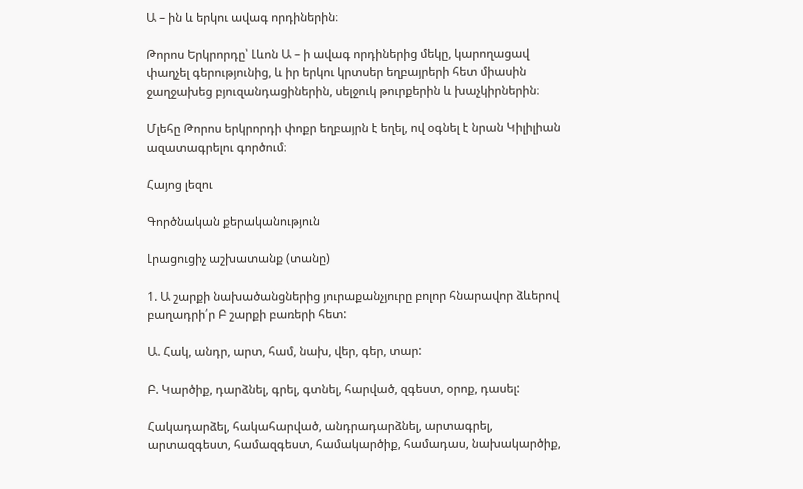Ա – ին և երկու ավագ որդիներին։

Թորոս Երկրորդը՝ Լևոն Ա – ի ավագ որդիներից մեկը, կարողացավ փաղչել գերությունից, և իր երկու կրտսեր եղբայրերի հետ միասին ջաղջախեց բյուզանդացիներին, սելջուկ թուրքերին և խաչկիրներին։

Մլեհը Թորոս երկրորդի փոքր եղբայրն է եղել, ով օգնել է նրան Կիլիլիան ազատագրելու գործում։

Հայոց լեզու

Գործնական քերականություն

Լրացուցիչ աշխատանք (տանը)

1. Ա շարքի նախածանցներից յուրաքանչյուրը բոլոր հնարավոր ձևերով բաղադրի՛ր Բ շարքի բառերի հետ:

Ա. Հակ, անդր, արտ, համ, նախ, վեր, գեր, տար:

Բ. Կարծիք, դարձնել, գրել, գտնել, հարված, զգեստ, օրոք, դասել:

Հակադարձել, հակահարված, անդրադարձնել, արտագրել, արտազգեստ, համազգեստ, համակարծիք, համադաս, նախակարծիք,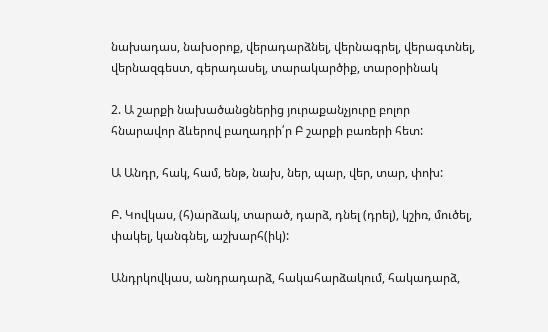նախադաս, նախօրոք, վերադարձնել, վերնագրել, վերագտնել, վերնազգեստ, գերադասել, տարակարծիք, տարօրինակ

2. Ա շարքի նախածանցներից յուրաքանչյուրը բոլոր հնարավոր ձևերով բաղադրի՛ր Բ շարքի բառերի հետ:

Ա Անդր, հակ, համ, ենթ, նախ, ներ, պար, վեր, տար, փոխ:

Բ. Կովկաս, (հ)արձակ, տարած, դարձ, դնել (դրել), կշիռ, մուծել, փակել, կանգնել, աշխարհ(իկ):

Անդրկովկաս, անդրադարձ, հակահարձակում, հակադարձ,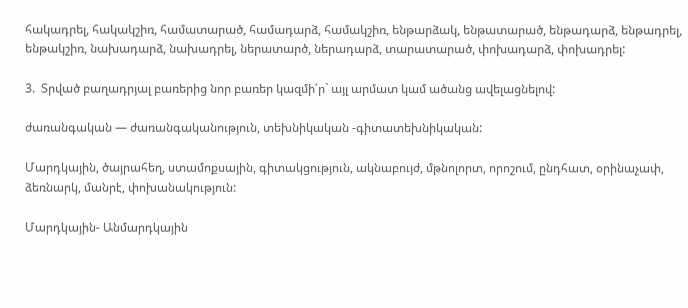հակադրել, հակակշիռ, համատարած, համադարձ, համակշիռ, ենթարձակ, ենթատարած, ենթադարձ, ենթադրել, ենթակշիռ, նախադարձ, նախադրել, ներատարծ, ներադարձ, տարատարած, փոխադարձ, փոխադրել:

3.  Տրված բաղադրյալ բառերից նոր բառեր կազմի՛ր` այլ արմատ կամ ածանց ավելացնելով:

ժառանգական — ժառանգականություն, տեխնիկական -գիտատեխնիկական:

Մարդկային, ծայրահեղ, ստամոքսային, գիտակցություն, ակնաբույժ, մթնոլորտ, որոշում, ընդհատ, օրինաչափ, ձեռնարկ, մանրէ, փոխանակություն:

Մարդկային- Անմարդկային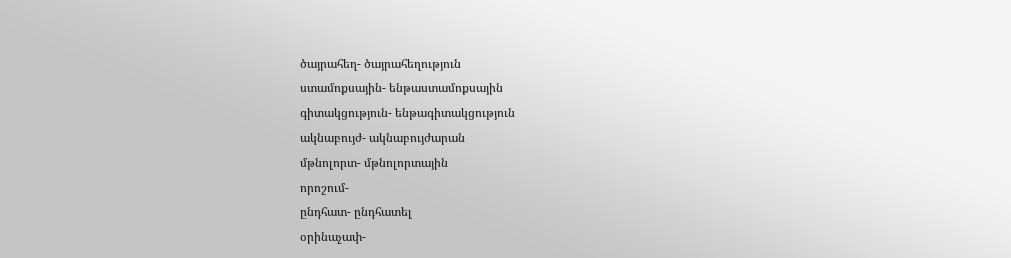ծայրահեղ- ծայրահեղություն
ստամոքսային- ենթաստամոքսային
գիտակցություն- ենթագիտակցություն
ակնաբույժ- ակնաբույժարան
մթնոլորտ- մթնոլորտային
որոշում-
ընդհատ- ընդհատել
օրինաչափ-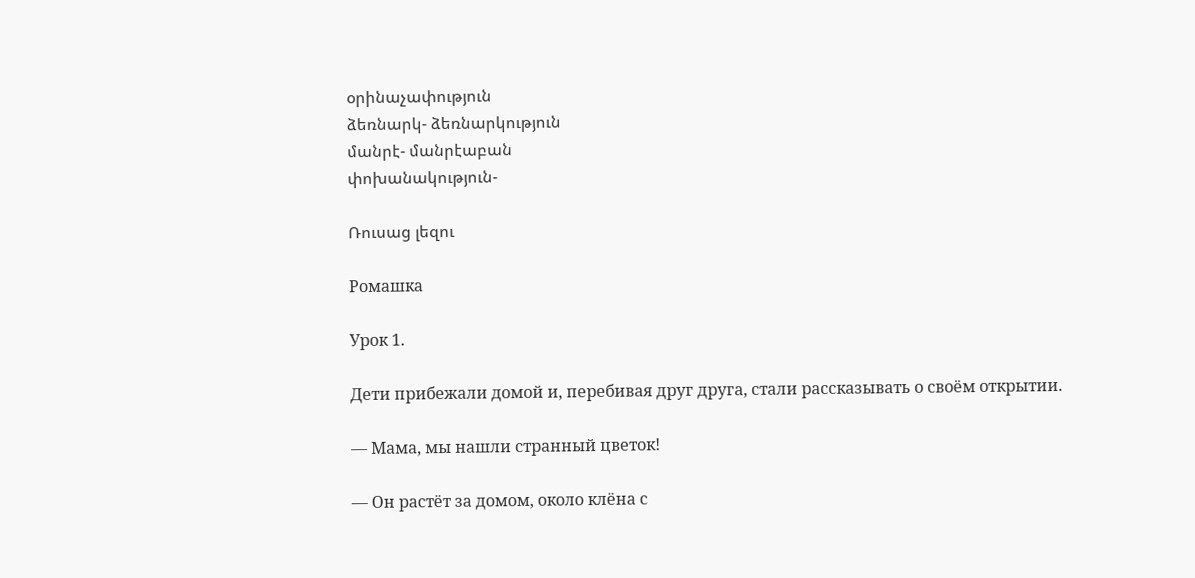օրինաչափություն
ձեռնարկ- ձեռնարկություն
մանրէ- մանրէաբան
փոխանակություն-

Ռուսաց լեզու

Ромашка

Урок 1.

Дети прибежали домой и, перебивая друг друга, стали рассказывать о своём открытии.

— Мама, мы нашли странный цветок!

— Он растёт за домом, около клёна с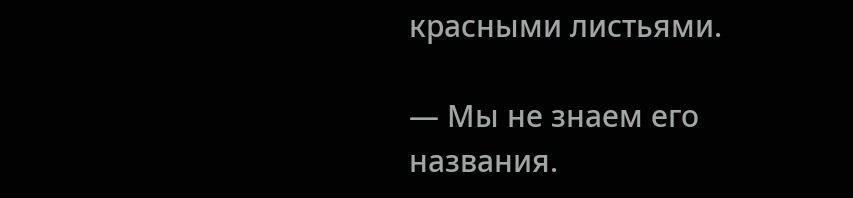красными листьями.

— Мы не знаем его названия.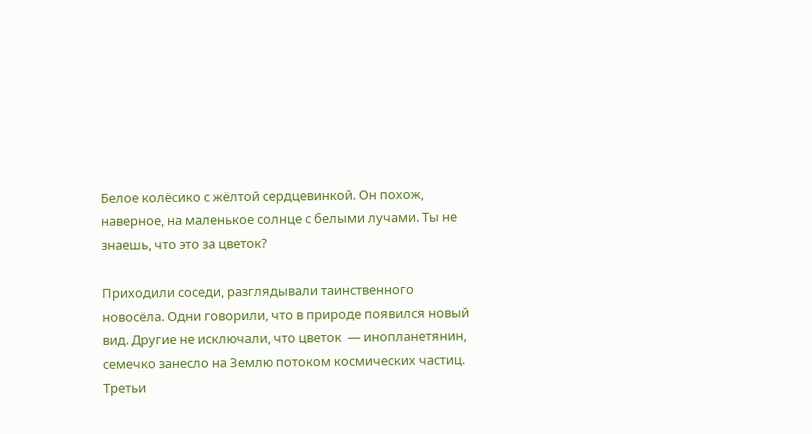Белое колёсико с жёлтой сердцевинкой. Он похож, наверное, на маленькое солнце с белыми лучами. Ты не знаешь, что это за цветок?

Приходили соседи, разглядывали таинственного новосёла. Одни говорили, что в природе появился новый вид. Другие не исключали, что цветок  — инопланетянин, семечко занесло на Землю потоком космических частиц. Третьи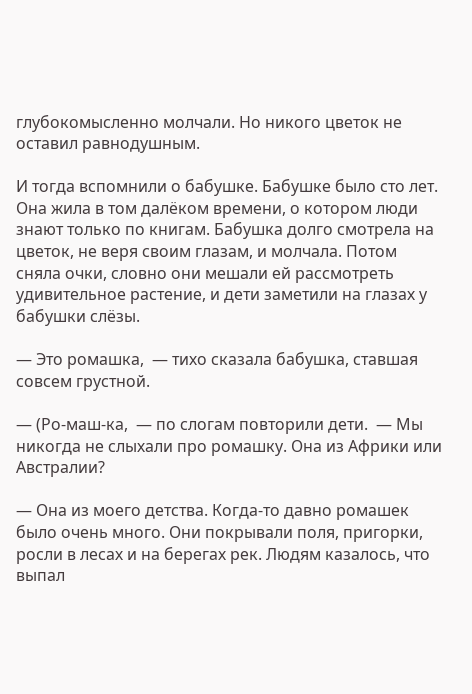глубокомысленно молчали. Но никого цветок не оставил равнодушным.

И тогда вспомнили о бабушке. Бабушке было сто лет. Она жила в том далёком времени, о котором люди знают только по книгам. Бабушка долго смотрела на цветок, не веря своим глазам, и молчала. Потом сняла очки, словно они мешали ей рассмотреть удивительное растение, и дети заметили на глазах у бабушки слёзы.

— Это ромашка,  — тихо сказала бабушка, ставшая совсем грустной.

— (Ро-маш-ка,  — по слогам повторили дети.  — Мы никогда не слыхали про ромашку. Она из Африки или Австралии?

— Она из моего детства. Когда-то давно ромашек было очень много. Они покрывали поля, пригорки, росли в лесах и на берегах рек. Людям казалось, что выпал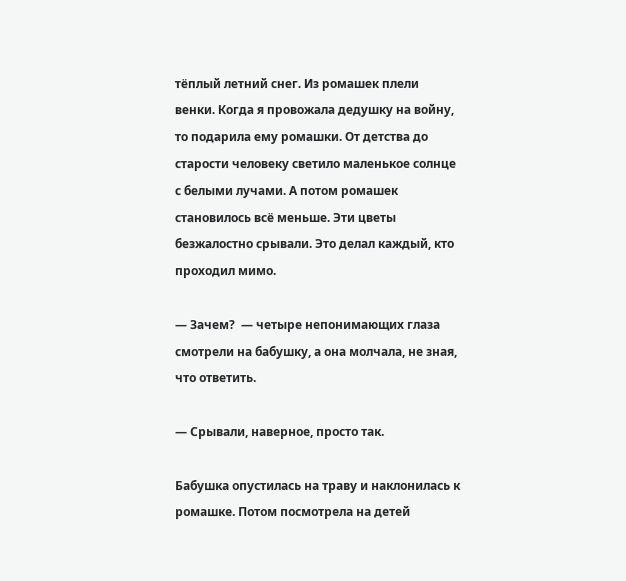тёплый летний снег. Из ромашек плели венки. Когда я провожала дедушку на войну, то подарила ему ромашки. От детства до старости человеку светило маленькое солнце с белыми лучами. А потом ромашек становилось всё меньше. Эти цветы безжалостно срывали. Это делал каждый, кто проходил мимо.

— Зачем?  — четыре непонимающих глаза смотрели на бабушку, а она молчала, не зная, что ответить.

— Срывали, наверное, просто так.

Бабушка опустилась на траву и наклонилась к ромашке. Потом посмотрела на детей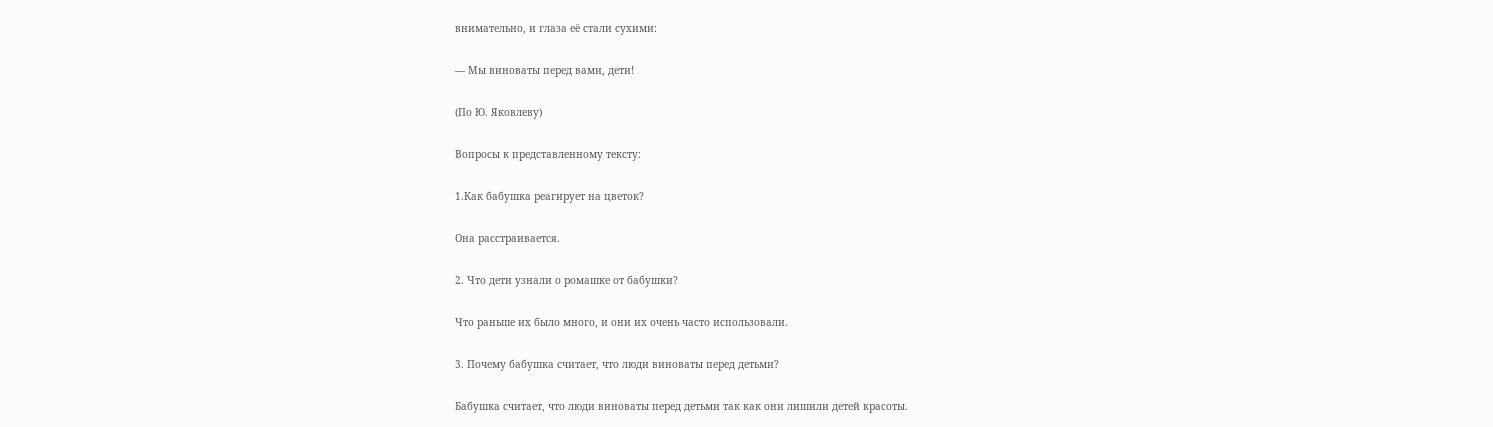внимательно, и глаза её стали сухими:

— Мы виноваты перед вами, дети!

(По Ю. Яковлеву)

Вопросы к представленному тексту:

1.Как бабушка реагирует на цветок?

Она расстраивается.

2. Что дети узнали о ромашке от бабушки?

Что раньше их было много, и они их очень часто использовали.

3. Почему бабушка считает, что люди виноваты перед детьми?

Бабушка считает, что люди виноваты перед детьми так как они лишили детей красоты.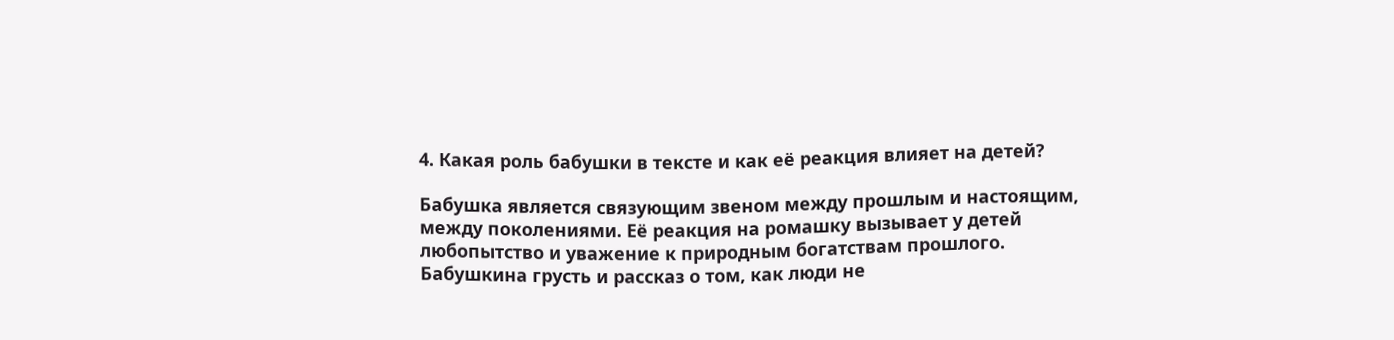4. Какая роль бабушки в тексте и как её реакция влияет на детей?

Бабушка является связующим звеном между прошлым и настоящим, между поколениями. Её реакция на ромашку вызывает у детей любопытство и уважение к природным богатствам прошлого. Бабушкина грусть и рассказ о том, как люди не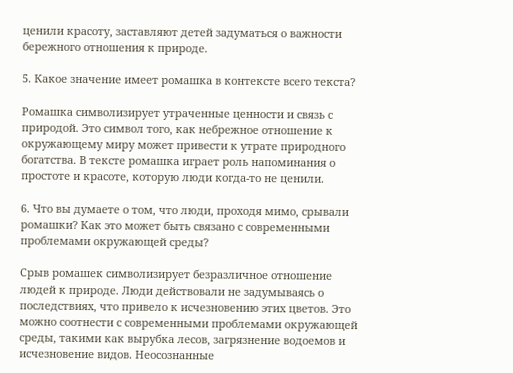ценили красоту, заставляют детей задуматься о важности бережного отношения к природе.

5. Какое значение имеет ромашка в контексте всего текста?

Ромашка символизирует утраченные ценности и связь с природой. Это символ того, как небрежное отношение к окружающему миру может привести к утрате природного богатства. В тексте ромашка играет роль напоминания о простоте и красоте, которую люди когда-то не ценили.

6. Что вы думаете о том, что люди, проходя мимо, срывали ромашки? Как это может быть связано с современными проблемами окружающей среды?

Срыв ромашек символизирует безразличное отношение людей к природе. Люди действовали не задумываясь о последствиях, что привело к исчезновению этих цветов. Это можно соотнести с современными проблемами окружающей среды, такими как вырубка лесов, загрязнение водоемов и исчезновение видов. Неосознанные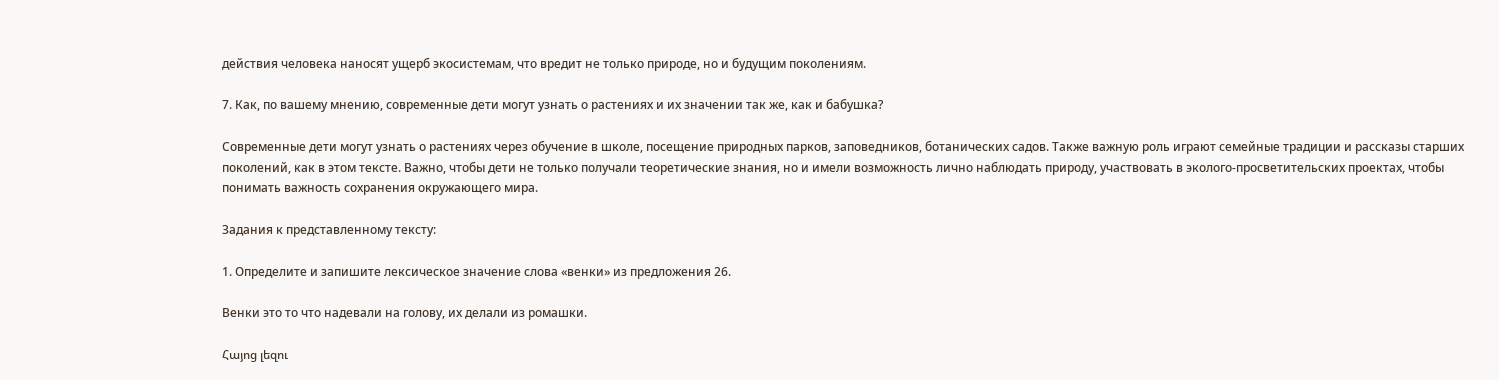действия человека наносят ущерб экосистемам, что вредит не только природе, но и будущим поколениям.

7. Как, по вашему мнению, современные дети могут узнать о растениях и их значении так же, как и бабушка?

Современные дети могут узнать о растениях через обучение в школе, посещение природных парков, заповедников, ботанических садов. Также важную роль играют семейные традиции и рассказы старших поколений, как в этом тексте. Важно, чтобы дети не только получали теоретические знания, но и имели возможность лично наблюдать природу, участвовать в эколого-просветительских проектах, чтобы понимать важность сохранения окружающего мира.

Задания к представленному тексту:

1. Определите и запишите лексическое значение слова «венки» из предложения 26.

Венки это то что надевали на голову, их делали из ромашки.

Հայոց լեզու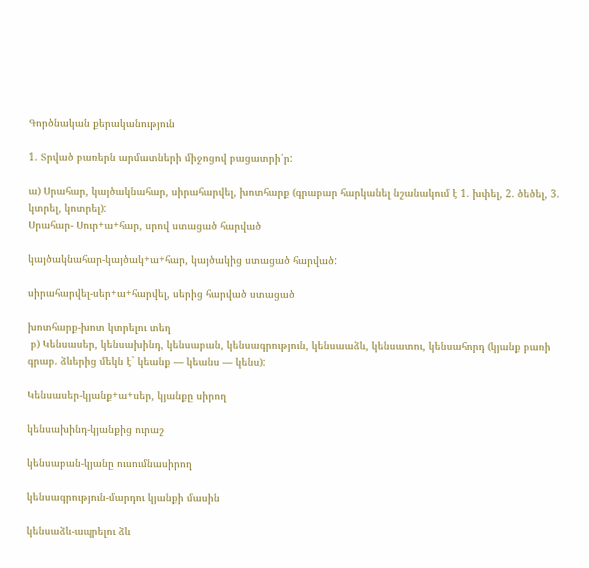Գործնական քերականություն

1. Տրված բառերն արմատների միջոցով բացատրի՛ր:

ա) Սրահար, կայծակնահար, սիրահարվել, խոտհարք (գրաբար հարկանել նշանակում է 1. խփել, 2. ծեծել, 3. կտրել, կոտրել):
Սրահար- Սուր+ա+հար, սրով ստացած հարված

կայծակնահար-կայծակ+ա+հար, կայծակից ստացած հարված:

սիրահարվել-սեր+ա+հարվել, սերից հարված ստացած

խոտհարք-խոտ կտրելու տեղ
 բ) Կենսասեր, կենսախինդ, կենսաբան, կենսագրություն, կենսաաձև, կենսատու, կենսահորդ (կյանք բառի գրաբ. ձևերից մեկն է` կեանք — կեանս — կենս):

Կենսասեր-կյանք+ա+սեր, կյանքը սիրող

կենսախինդ-կյանքից ուրաշ

կենսաբան-կյանը ուսումնասիրող

կենսագրություն-մարդու կյանքի մասին

կենսաձև-ապրելու ձև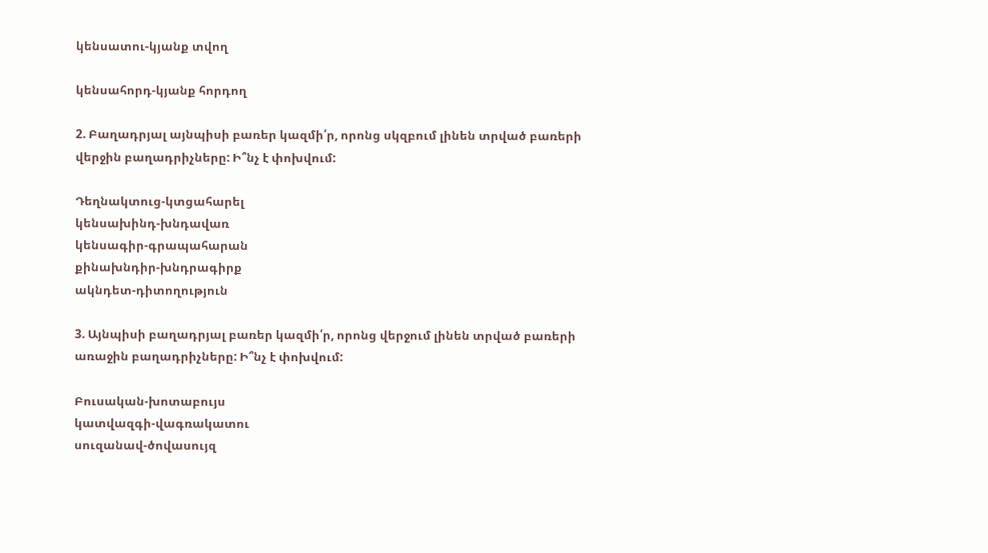կենսատու-կյանք տվող

կենսահորդ-կյանք հորդող

2. Բաղադրյալ այնպիսի բառեր կազմի՛ր, որոնց սկզբում լինեն տրված բառերի վերջին բաղադրիչները: Ի՞նչ է փոխվում:

Դեղնակտուց-կտցահարել
կենսախինդ-խնդավառ
կենսագիր-գրապահարան
քինախնդիր-խնդրագիրք
ակնդետ-դիտողություն

3. Այնպիսի բաղադրյալ բառեր կազմի՛ր, որոնց վերջում լինեն տրված բառերի առաջին բաղադրիչները: Ի՞նչ է փոխվում:

Բուսական-խոտաբույս
կատվազգի-վագռակատու
սուզանավ-ծովասույզ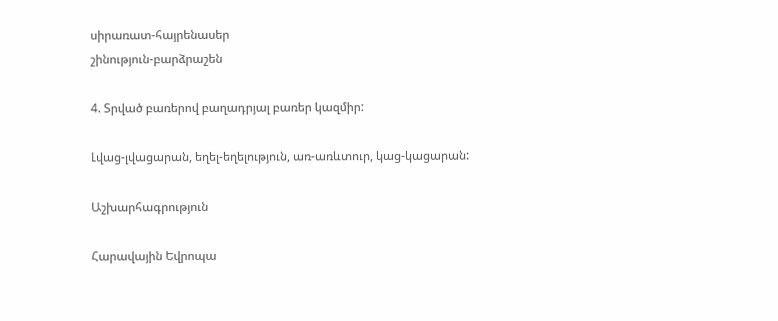սիրառատ-հայրենասեր
շինություն-բարձրաշեն

4. Տրված բառերով բաղադրյալ բառեր կազմիր:

Լվաց-լվացարան, եղել-եղելություն, առ-առևտուր, կաց-կացարան:

Աշխարհագրություն

Հարավային Եվրոպա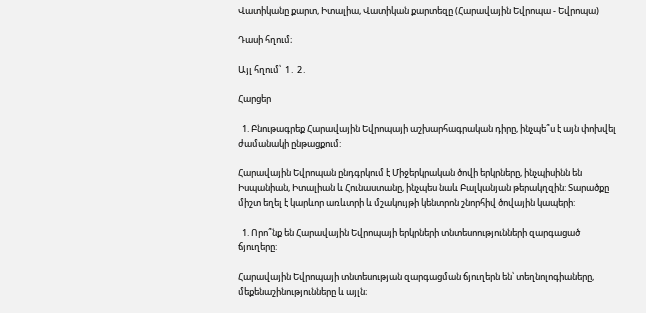Վատիկանը քարտ, Իտալիա, Վատիկան քարտեզը (Հարավային Եվրոպա - Եվրոպա)

Դասի հղում։

Այլ հղում՝  1․ 2․

Հարցեր

  1. Բնութագրեք Հարավային Եվրոպայի աշխարհագրական դիրը, ինչպե՞ս է այն փոխվել ժամանակի ընթացքում:

Հարավային Եվրոպան ընդգրկում է Միջերկրական ծովի երկրները, ինչպիսինն են Իսպանիան, Իտալիան և Հունաստանը, ինչպես նաև Բալկանյան թերակղզին: Տարածքը միշտ եղել է կարևոր առևտրի և մշակույթի կենտրոն շնորհիվ ծովային կապերի:

  1. Որո՞նք են Հարավային Եվրոպայի երկրների տնտեսոությունների զարգացած ճյուղերը:

Հարավային Եվրոպայի տնտեսության զարգացման ճյուղերն են՝ տեղնոլոգիաները, մեքենաշինությունները և այլն։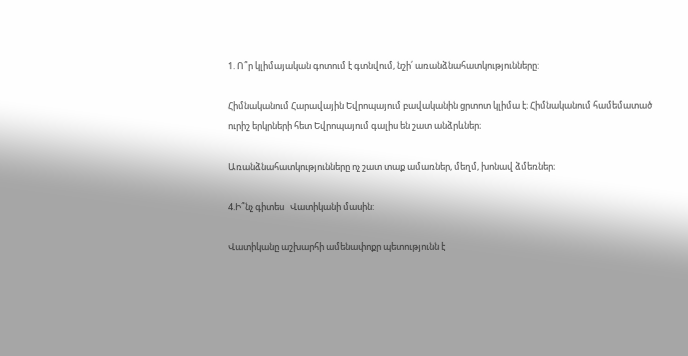1. Ո՞ր կլիմայական գոտում է գտնվում, նշի՛ առանձնահատկությունները:

Հիմնականում Հարավային Եվրոպայում բավականին ցրտոտ կլիմա է։ Հիմնականում համեմատած ուրիշ երկրների հետ Եվրոպայում գալիս են շատ անձրևներ։

Առանձնահատկությունները ոչ շատ տաք ամառներ, մեղմ, խոնավ ձմեռներ։

4.Ի՞նչ գիտես   Վատիկանի մասին:

Վատիկանը աշխարհի ամենափոքր պետությունն է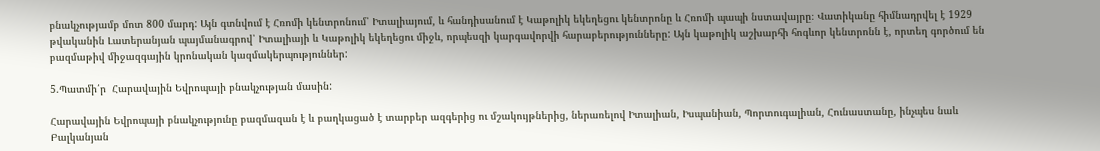բնակչությամբ մոտ 800 մարդ: Այն գտնվում է Հռոմի կենտրոնում՝ Իտալիայում, և հանդիսանում է Կաթոլիկ եկեղեցու կենտրոնը և Հռոմի պապի նստավայրը։ Վատիկանը հիմնադրվել է 1929 թվականին Լատերանյան պայմանագրով՝ Իտալիայի և Կաթոլիկ եկեղեցու միջև, որպեսզի կարգավորվի հարաբերությունները: Այն կաթոլիկ աշխարհի հոգևոր կենտրոնն է, որտեղ գործում են բազմաթիվ միջազգային կրոնական կազմակերպություններ:

5.Պատմի՛ր  Հարավային Եվրոպայի բնակչության մասին:

Հարավային Եվրոպայի բնակչությունը բազմազան է և բաղկացած է տարբեր ազգերից ու մշակույթներից, ներառելով Իտալիան, Իսպանիան, Պորտուգալիան, Հունաստանը, ինչպես նաև Բալկանյան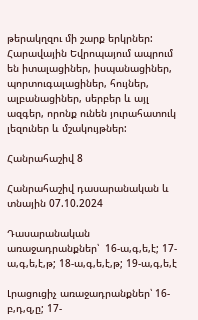թերակղզու մի շարք երկրներ: Հարավային Եվրոպայում ապրում են իտալացիներ, իսպանացիներ, պորտուգալացիներ, հույներ, ալբանացիներ, սերբեր և այլ ազգեր, որոնք ունեն յուրահատուկ լեզուներ և մշակույթներ:

Հանրահաշիվ 8

Հանրահաշիվ դասարանական և տնային 07.10.2024

Դասարանական առաջադրանքներ՝  16-ա,գ,ե,է; 17-ա,գ,ե,է,թ; 18-ա,գ,ե,է,թ; 19-ա,գ,ե,է

Լրացուցիչ առաջադրանքներ՝ 16-բ,դ,զ,ը; 17-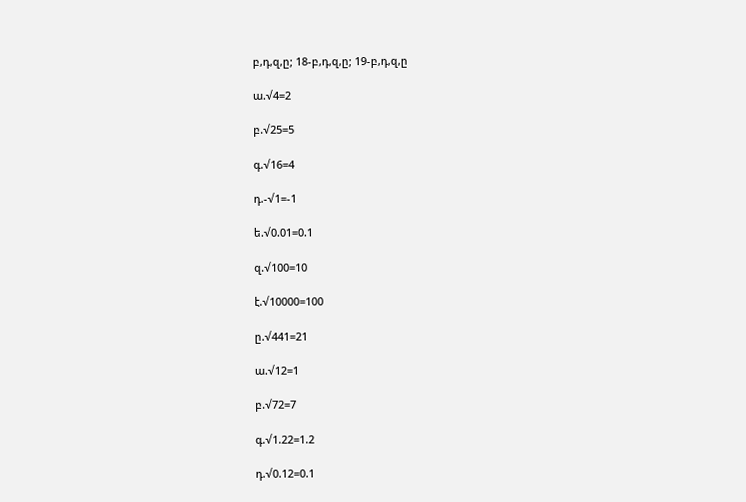բ,դ,զ,ը; 18-բ,դ,զ,ը; 19-բ,դ,զ,ը

ա.√4=2

բ.√25=5

գ.√16=4

դ.-√1=-1

ե.√0.01=0.1

զ.√100=10

է.√10000=100

ը.√441=21

ա.√12=1

բ.√72=7

գ.√1.22=1.2

դ.√0.12=0.1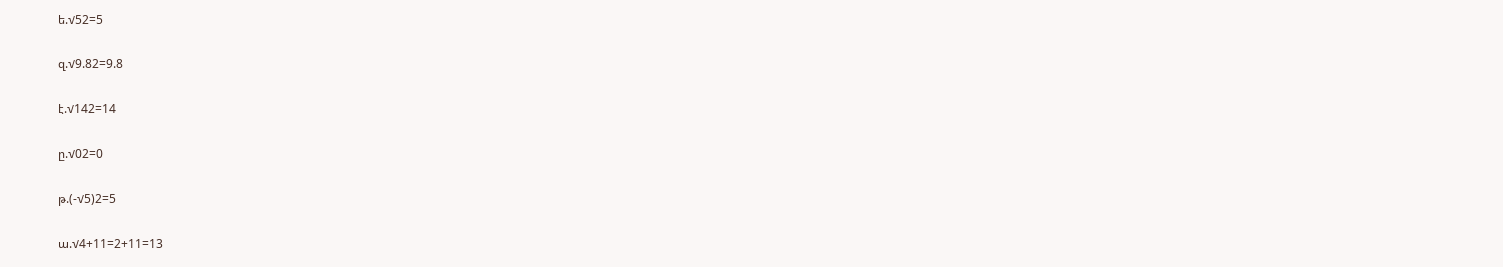ե.√52=5

զ.√9.82=9.8

է.√142=14

ը.√02=0

թ.(-√5)2=5

ա.√4+11=2+11=13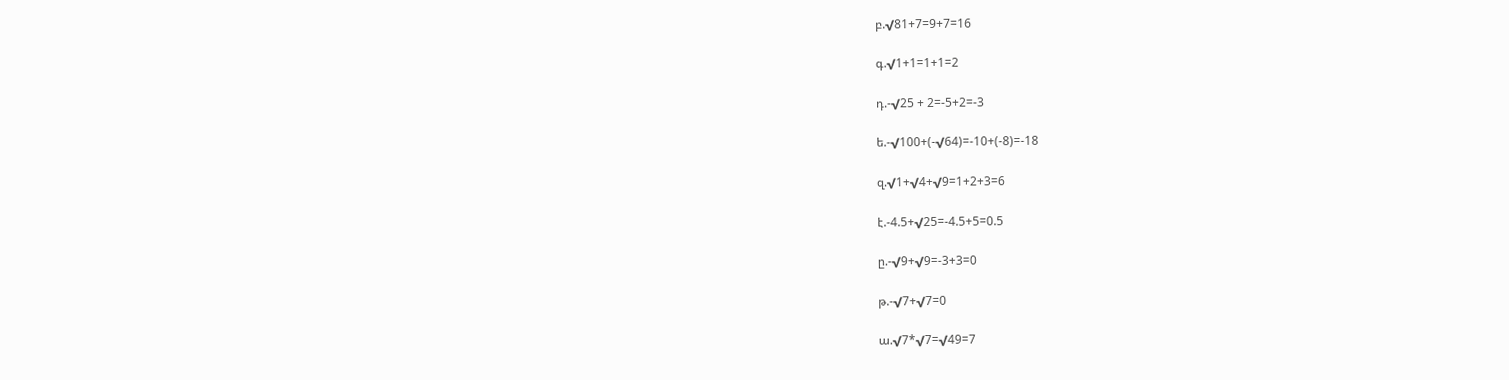բ.√81+7=9+7=16

գ.√1+1=1+1=2

դ.-√25 + 2=-5+2=-3

ե.-√100+(-√64)=-10+(-8)=-18

զ.√1+√4+√9=1+2+3=6

է.-4.5+√25=-4.5+5=0.5

ը.-√9+√9=-3+3=0

թ.-√7+√7=0

ա.√7*√7=√49=7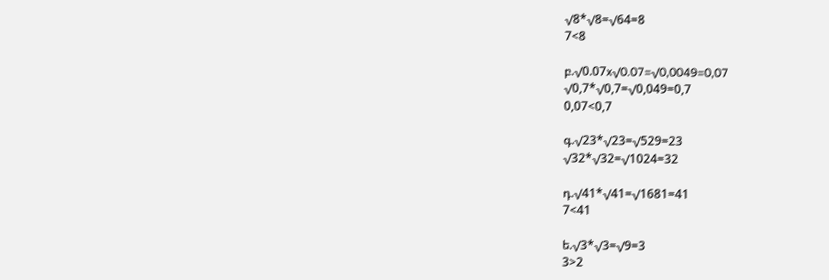√8*√8=√64=8
7<8

բ.√0.07x√0.07=√0,0049=0,07
√0,7*√0,7=√0,049=0,7
0,07<0,7

գ.√23*√23=√529=23
√32*√32=√1024=32

դ.√41*√41=√1681=41
7<41

ե.√3*√3=√9=3
3>2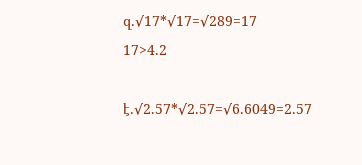զ.√17*√17=√289=17
17>4.2

է.√2.57*√2.57=√6.6049=2.57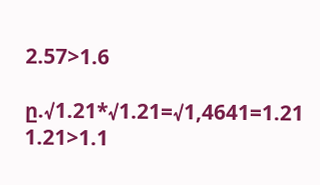2.57>1.6

ը.√1.21*√1.21=√1,4641=1.21
1.21>1.1